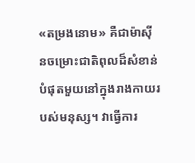«តម្រងនោម» គឺជាម៉ាស៊ីនចម្រោះជាតិពុលដ៏សំខាន់បំផុតមួយនៅក្នុងរាងកាយរបស់មនុស្ស។ វាធ្វើការ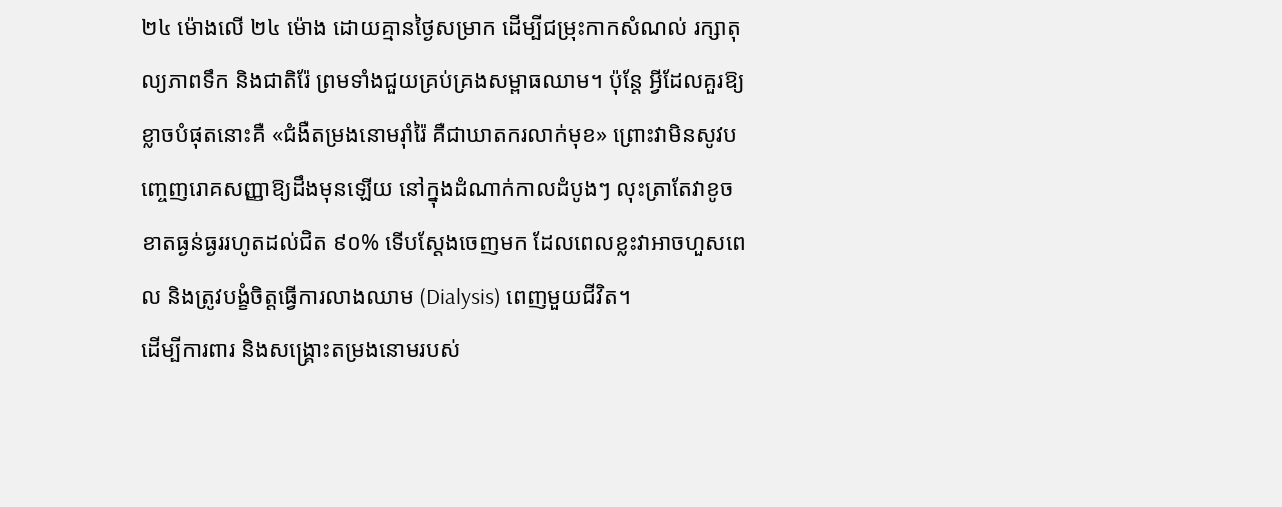២៤ ម៉ោងលើ ២៤ ម៉ោង ដោយគ្មានថ្ងៃសម្រាក ដើម្បីជម្រុះកាកសំណល់ រក្សាតុល្យភាពទឹក និងជាតិរ៉ែ ព្រមទាំងជួយគ្រប់គ្រងសម្ពាធឈាម។ ប៉ុន្តែ អ្វីដែលគួរឱ្យខ្លាចបំផុតនោះគឺ «ជំងឺតម្រងនោមរ៉ាំរ៉ៃ គឺជាឃាតករលាក់មុខ» ព្រោះវាមិនសូវបញ្ចេញរោគសញ្ញាឱ្យដឹងមុនឡើយ នៅក្នុងដំណាក់កាលដំបូងៗ លុះត្រាតែវាខូចខាតធ្ងន់ធ្ងររហូតដល់ជិត ៩០% ទើបស្ដែងចេញមក ដែលពេលខ្លះវាអាចហួសពេល និងត្រូវបង្ខំចិត្តធ្វើការលាងឈាម (Dialysis) ពេញមួយជីវិត។
ដើម្បីការពារ និងសង្គ្រោះតម្រងនោមរបស់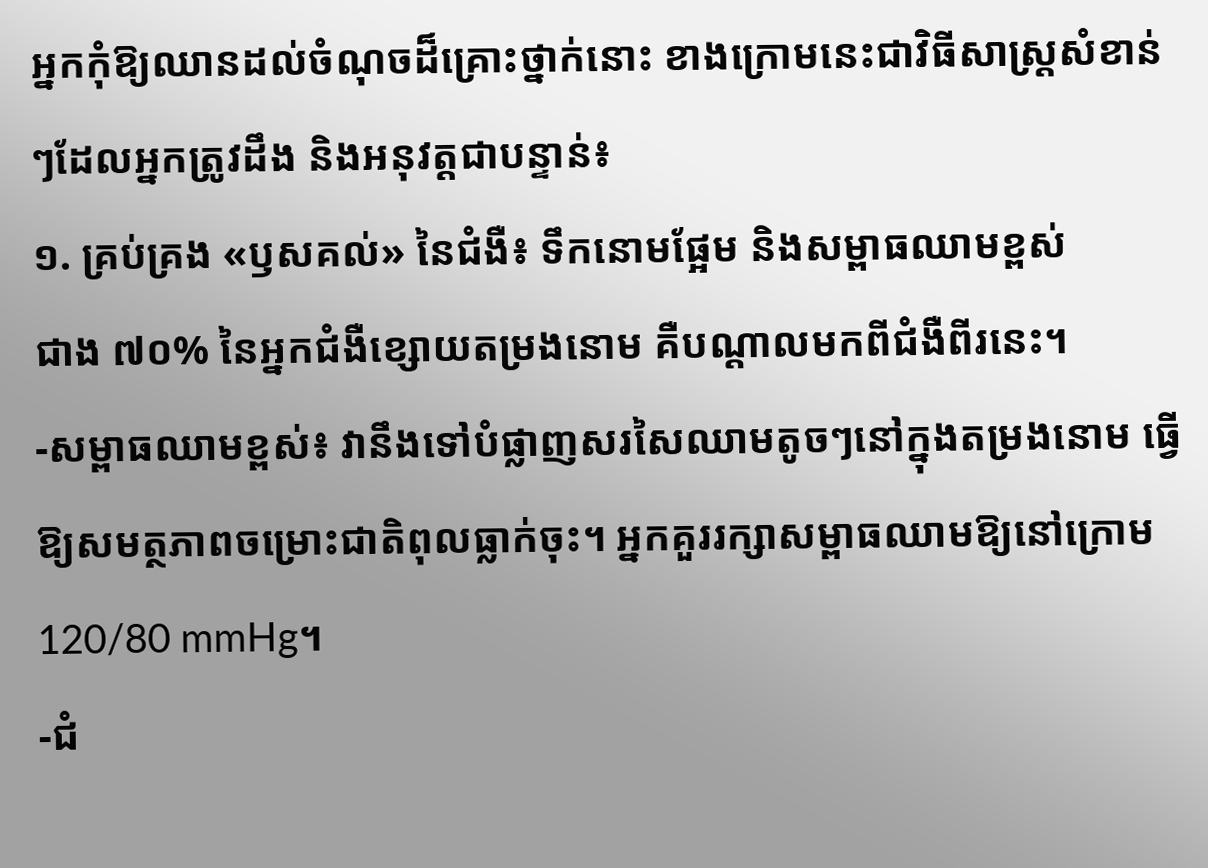អ្នកកុំឱ្យឈានដល់ចំណុចដ៏គ្រោះថ្នាក់នោះ ខាងក្រោមនេះជាវិធីសាស្ត្រសំខាន់ៗដែលអ្នកត្រូវដឹង និងអនុវត្តជាបន្ទាន់៖
១. គ្រប់គ្រង «ឫសគល់» នៃជំងឺ៖ ទឹកនោមផ្អែម និងសម្ពាធឈាមខ្ពស់
ជាង ៧០% នៃអ្នកជំងឺខ្សោយតម្រងនោម គឺបណ្តាលមកពីជំងឺពីរនេះ។
-សម្ពាធឈាមខ្ពស់៖ វានឹងទៅបំផ្លាញសរសៃឈាមតូចៗនៅក្នុងតម្រងនោម ធ្វើឱ្យសមត្ថភាពចម្រោះជាតិពុលធ្លាក់ចុះ។ អ្នកគួររក្សាសម្ពាធឈាមឱ្យនៅក្រោម 120/80 mmHg។
-ជំ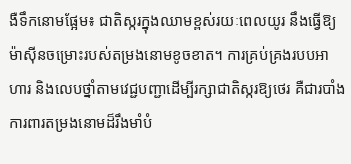ងឺទឹកនោមផ្អែម៖ ជាតិស្ករក្នុងឈាមខ្ពស់រយៈពេលយូរ នឹងធ្វើឱ្យម៉ាស៊ីនចម្រោះរបស់តម្រងនោមខូចខាត។ ការគ្រប់គ្រងរបបអាហារ និងលេបថ្នាំតាមវេជ្ជបញ្ជាដើម្បីរក្សាជាតិស្ករឱ្យថេរ គឺជារបាំងការពារតម្រងនោមដ៏រឹងមាំបំ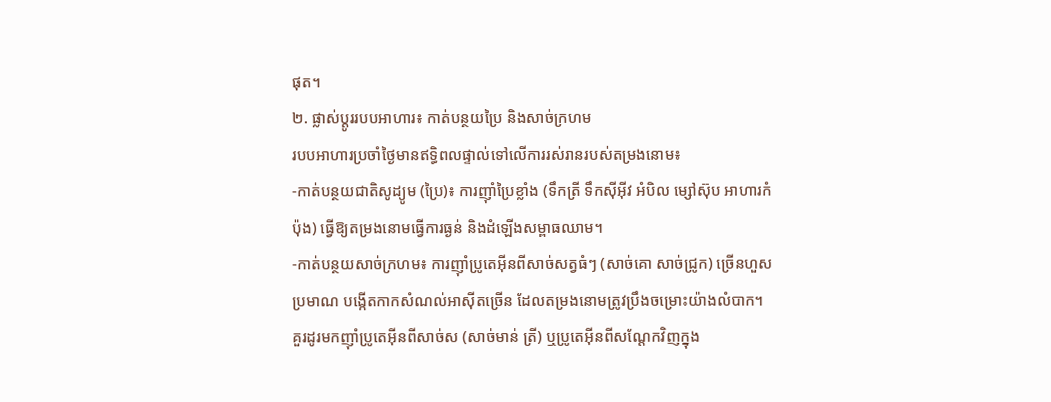ផុត។
២. ផ្លាស់ប្ដូររបបអាហារ៖ កាត់បន្ថយប្រៃ និងសាច់ក្រហម
របបអាហារប្រចាំថ្ងៃមានឥទ្ធិពលផ្ទាល់ទៅលើការរស់រានរបស់តម្រងនោម៖
-កាត់បន្ថយជាតិសូដ្យូម (ប្រៃ)៖ ការញ៉ាំប្រៃខ្លាំង (ទឹកត្រី ទឹកស៊ីអ៊ីវ អំបិល ម្សៅស៊ុប អាហារកំប៉ុង) ធ្វើឱ្យតម្រងនោមធ្វើការធ្ងន់ និងដំឡើងសម្ពាធឈាម។
-កាត់បន្ថយសាច់ក្រហម៖ ការញ៉ាំប្រូតេអ៊ីនពីសាច់សត្វធំៗ (សាច់គោ សាច់ជ្រូក) ច្រើនហួសប្រមាណ បង្កើតកាកសំណល់អាស៊ីតច្រើន ដែលតម្រងនោមត្រូវប្រឹងចម្រោះយ៉ាងលំបាក។ គួរដូរមកញ៉ាំប្រូតេអ៊ីនពីសាច់ស (សាច់មាន់ ត្រី) ឬប្រូតេអ៊ីនពីសណ្តែកវិញក្នុង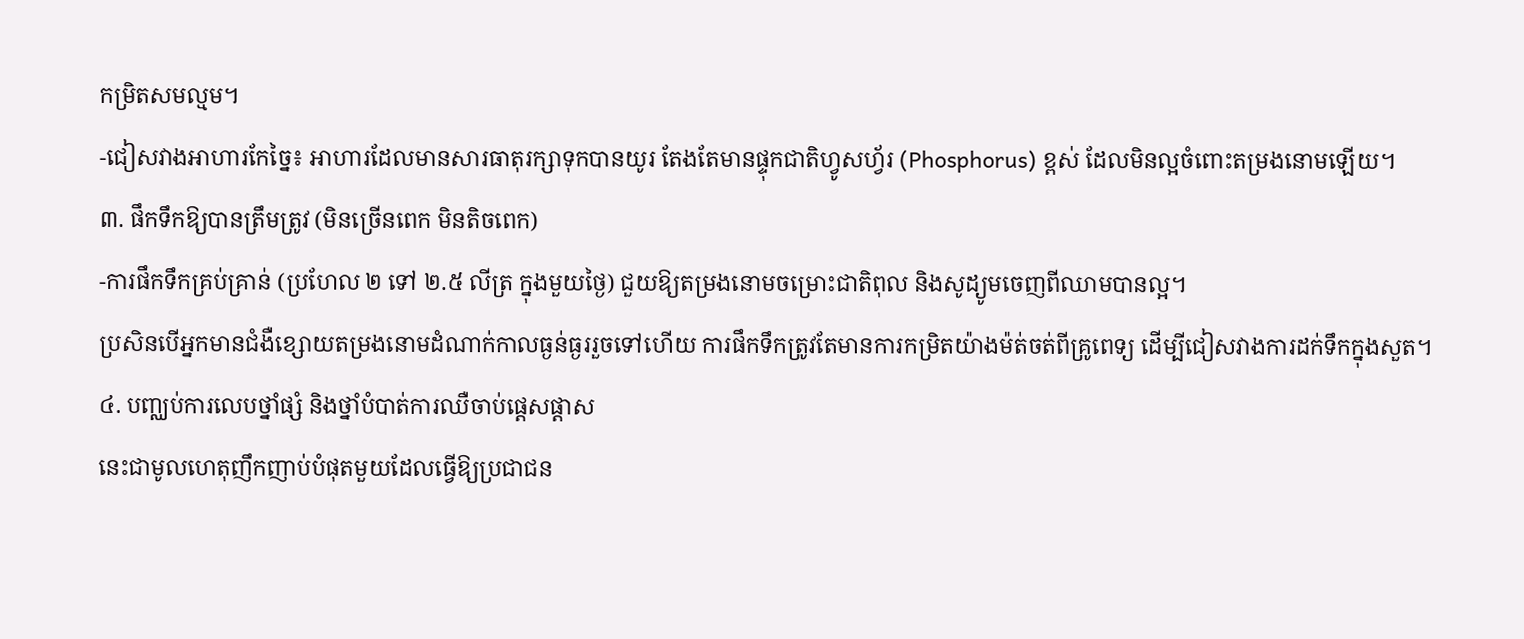កម្រិតសមល្មម។
-ជៀសវាងអាហារកែច្នៃ៖ អាហារដែលមានសារធាតុរក្សាទុកបានយូរ តែងតែមានផ្ទុកជាតិហ្វូសហ្វ័រ (Phosphorus) ខ្ពស់ ដែលមិនល្អចំពោះតម្រងនោមឡើយ។
៣. ផឹកទឹកឱ្យបានត្រឹមត្រូវ (មិនច្រើនពេក មិនតិចពេក)
-ការផឹកទឹកគ្រប់គ្រាន់ (ប្រហែល ២ ទៅ ២.៥ លីត្រ ក្នុងមួយថ្ងៃ) ជួយឱ្យតម្រងនោមចម្រោះជាតិពុល និងសូដ្យូមចេញពីឈាមបានល្អ។
ប្រសិនបើអ្នកមានជំងឺខ្សោយតម្រងនោមដំណាក់កាលធ្ងន់ធ្ងររួចទៅហើយ ការផឹកទឹកត្រូវតែមានការកម្រិតយ៉ាងម៉ត់ចត់ពីគ្រូពេទ្យ ដើម្បីជៀសវាងការដក់ទឹកក្នុងសួត។
៤. បញ្ឈប់ការលេបថ្នាំផ្សំ និងថ្នាំបំបាត់ការឈឺចាប់ផ្តេសផ្តាស
នេះជាមូលហេតុញឹកញាប់បំផុតមួយដែលធ្វើឱ្យប្រជាជន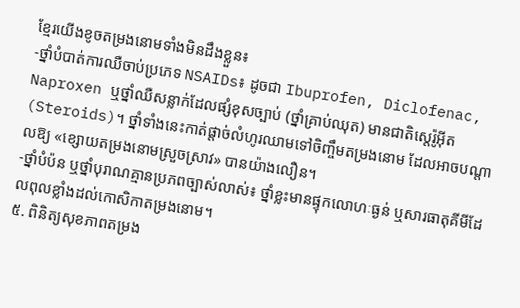ខ្មែរយើងខូចតម្រងនោមទាំងមិនដឹងខ្លួន៖
-ថ្នាំបំបាត់ការឈឺចាប់ប្រភេទ NSAIDs៖ ដូចជា Ibuprofen, Diclofenac, Naproxen ឬថ្នាំឈឺសន្លាក់ដែលផ្សំខុសច្បាប់ (ថ្នាំគ្រាប់ឈុត) មានជាតិស្តេរ៉ូអ៊ីត (Steroids)។ ថ្នាំទាំងនេះកាត់ផ្តាច់លំហូរឈាមទៅចិញ្ចឹមតម្រងនោម ដែលអាចបណ្តាលឱ្យ «ខ្សោយតម្រងនោមស្រួចស្រាវ» បានយ៉ាងលឿន។
-ថ្នាំបំប៉ន ឬថ្នាំបុរាណគ្មានប្រភពច្បាស់លាស់៖ ថ្នាំខ្លះមានផ្ទុកលោហៈធ្ងន់ ឬសារធាតុគីមីដែលពុលខ្លាំងដល់កោសិកាតម្រងនោម។
៥. ពិនិត្យសុខភាពតម្រង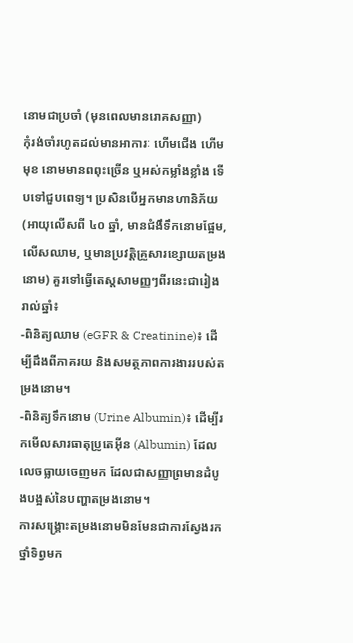នោមជាប្រចាំ (មុនពេលមានរោគសញ្ញា)
កុំរង់ចាំរហូតដល់មានអាការៈ ហើមជើង ហើមមុខ នោមមានពពុះច្រើន ឬអស់កម្លាំងខ្លាំង ទើបទៅជួបពេទ្យ។ ប្រសិនបើអ្នកមានហានិភ័យ (អាយុលើសពី ៤០ ឆ្នាំ, មានជំងឹទឹកនោមផ្អែម, លើសឈាម, ឬមានប្រវត្តិគ្រួសារខ្សោយតម្រងនោម) គួរទៅធ្វើតេស្តសាមញ្ញៗពីរនេះជារៀងរាល់ឆ្នាំ៖
-ពិនិត្យឈាម (eGFR & Creatinine)៖ ដើម្បីដឹងពីភាគរយ និងសមត្ថភាពការងាររបស់តម្រងនោម។
-ពិនិត្យទឹកនោម (Urine Albumin)៖ ដើម្បីរកមើលសារធាតុប្រូតេអ៊ីន (Albumin) ដែលលេចធ្លាយចេញមក ដែលជាសញ្ញាព្រមានដំបូងបង្អស់នៃបញ្ហាតម្រងនោម។
ការសង្គ្រោះតម្រងនោមមិនមែនជាការស្វែងរកថ្នាំទិព្វមក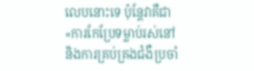លេបនោះទេ ប៉ុន្តែវាគឺជា «ការកែប្រែទម្លាប់រស់នៅ និងការគ្រប់គ្រងជំងឺប្រចាំ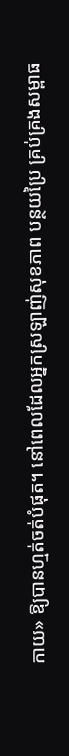កាយ» ឱ្យបានហ្មត់ចត់បំផុត។ នៅពេលដែលអ្នកស្រឡាញ់សុខភាព បន្ថយប្រៃ គ្រប់គ្រងសម្ពាធ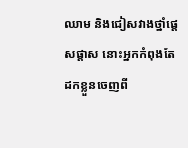ឈាម និងជៀសវាងថ្នាំផ្តេសផ្តាស នោះអ្នកកំពុងតែដកខ្លួនចេញពី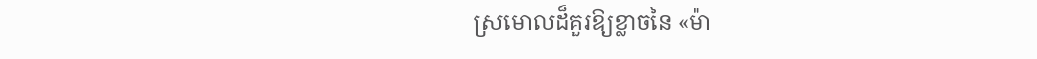ស្រមោលដ៏គួរឱ្យខ្លាចនៃ «ម៉ា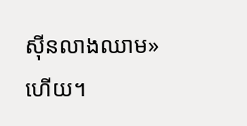ស៊ីនលាងឈាម» ហើយ។